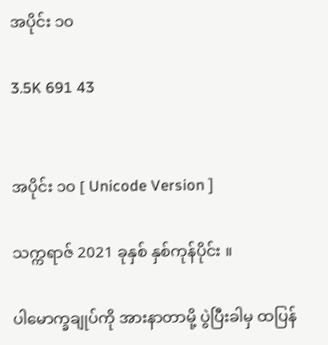အပိုင်း ၁၀

3.5K 691 43


အပိုင်း ၁၀ [ Unicode Version ]

သက္ကရာဇ် 2021 ခုနှစ် နှစ်ကုန်ပိုင်း ။

ပါမောက္ခချုပ်ကို အားနာတာမို့ ပွဲပြီးခါမှ ထပြန်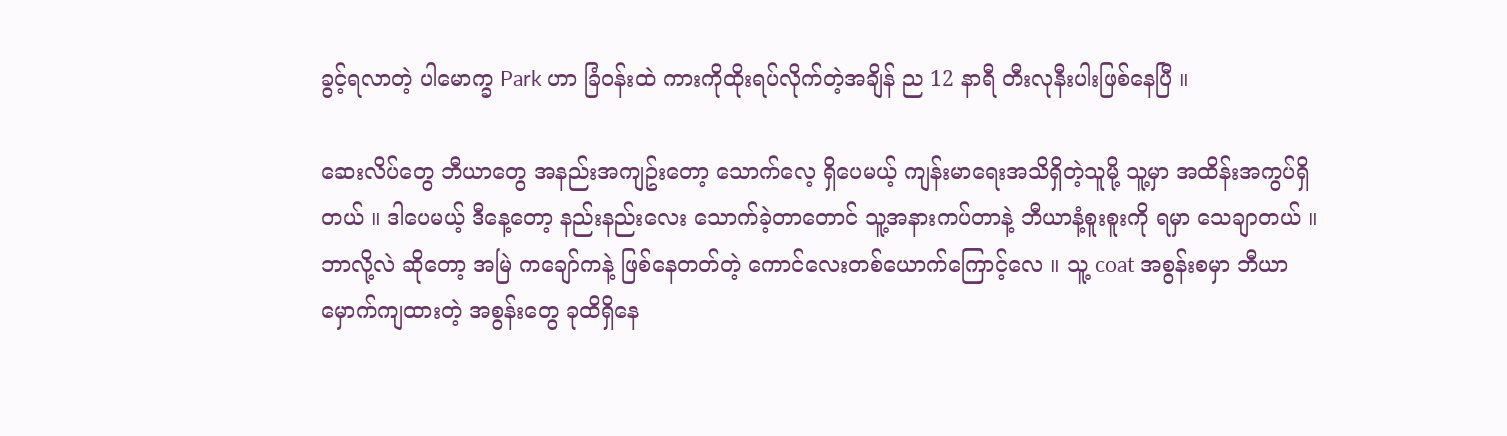ခွင့်ရလာတဲ့ ပါမောက္ခ Park ဟာ ခြံဝန်းထဲ ကားကိုထိုးရပ်လိုက်တဲ့အချိန် ည 12 နာရီ တီးလုနီးပါးဖြစ်နေပြီ ။

ဆေးလိပ်တွေ ဘီယာတွေ အနည်းအကျဥ်းတော့ သောက်လေ့ ရှိပေမယ့် ကျန်းမာရေးအသိရှိတဲ့သူမို့ သူ့မှာ အထိန်းအကွပ်ရှိတယ် ။ ဒါပေမယ့် ဒီနေ့တော့ နည်းနည်းလေး သောက်ခဲ့တာတောင် သူ့အနားကပ်တာနဲ့ ဘီယာနံ့စူးစူးကို ရမှာ သေချာတယ် ။ ဘာလို့လဲ ဆိုတော့ အမြဲ ကချော်ကနဲ့ ဖြစ်နေတတ်တဲ့ ကောင်လေးတစ်ယောက်ကြောင့်လေ ။ သူ့ coat အစွန်းစမှာ ဘီယာမှောက်ကျထားတဲ့ အစွန်းတွေ ခုထိရှိနေ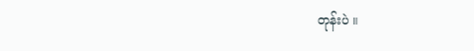တုန်းပဲ ။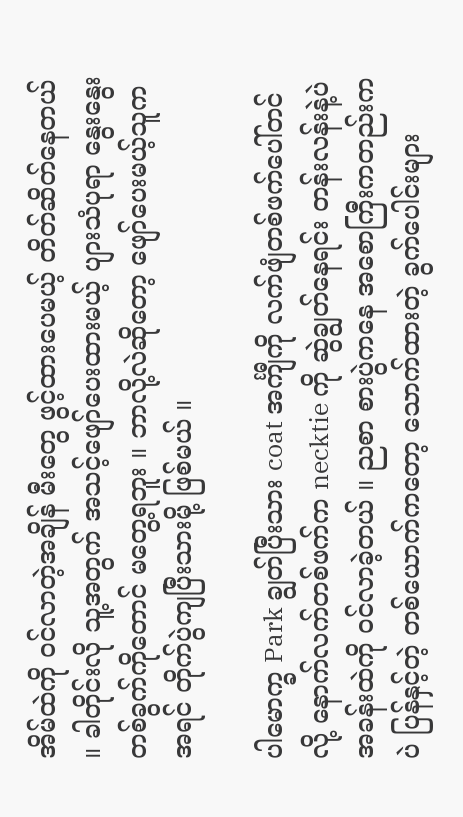အိမ်ထဲကို ဝင်လာတဲ့အချိန် မီးတွေ ဖွင့်ထားပေမယ့် တိတ်ဆိတ်နေတယ် ။ ခါတိုင်းလို သူ့အတွက် အသင့်ဖျော်ပေးထားမယ့် ပျားသံပုရာ နွေးနွေးတစ်ခွက်ကိုတောင် မတွေ့ရဘူး ။ ဘာလို့လဲဆိုတော့ ဖျော်ပေးမယ့်သူက အရင် တိုက်ပွဲကျပြီးသားမို့ ဖြစ်မယ် ။

ပါမောက္ခ Park ချွတ်ပြီးသား coat အင်္ကျီကို လက်ဖျံတစ်ဖက်ပေါ်တင်လို့ နောက်လက်တစ်ဖက်က necktie ကို ဆွဲချွတ်နေရင်း တန်းလန်းနဲ့ပဲ အခန်းထဲကို ဝင်လာခဲ့တယ် ။ ညစာ စားပွဲကနေ အစောကြီးကတည်းကပဲ ပြန်နှင့်တဲ့ တစ်ယောက်ကတော့ သောက်ထားတဲ့ ခွက်ပေါင်းများ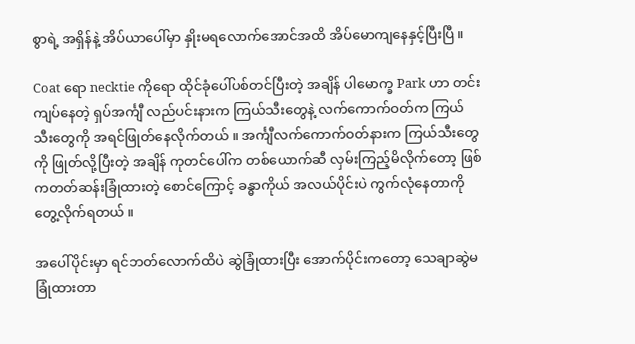စွာရဲ့ အရှိန်နဲ့ အိပ်ယာပေါ်မှာ နှိုးမရလောက်အောင်အထိ အိပ်မောကျနေနှင့်ပြီးပြီ ။

Coat ရော necktie ကိုရော ထိုင်ခုံပေါ်ပစ်တင်ပြီးတဲ့ အချိန် ပါမောက္ခ Park ဟာ တင်းကျပ်နေတဲ့ ရှပ်အင်္ကျီ လည်ပင်းနားက ကြယ်သီးတွေနဲ့ လက်ကောက်ဝတ်က ကြယ်သီးတွေကို အရင်ဖြုတ်နေလိုက်တယ် ။ အင်္ကျီလက်ကောက်ဝတ်နားက ကြယ်သီးတွေကို ဖြုတ်လို့ပြီးတဲ့ အချိန် ကုတင်ပေါ်က တစ်ယောက်ဆီ လှမ်းကြည့်မိလိုက်တော့ ဖြစ်ကတတ်ဆန်းခြုံထားတဲ့ စောင်ကြောင့် ခန္ဓာကိုယ် အလယ်ပိုင်းပဲ ကွက်လုံနေတာကို တွေ့လိုက်ရတယ် ။

အပေါ်ပိုင်းမှာ ရင်ဘတ်လောက်ထိပဲ ဆွဲခြုံထားပြီး အောက်ပိုင်းကတော့ သေချာဆွဲမခြုံထားတာ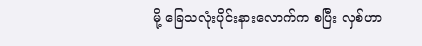မို့ ခြေသလုံးပိုင်းနားလောက်က စပြီး လှစ်ဟာ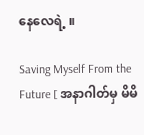နေလေရဲ့ ။

Saving Myself From the Future [ အနာဂါတ်မှ မိမိ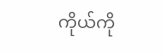ကိုယ်ကို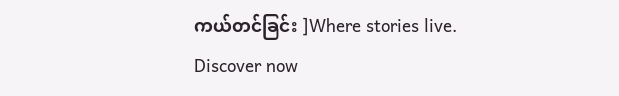ကယ်တင်ခြင်း ]Where stories live. Discover now